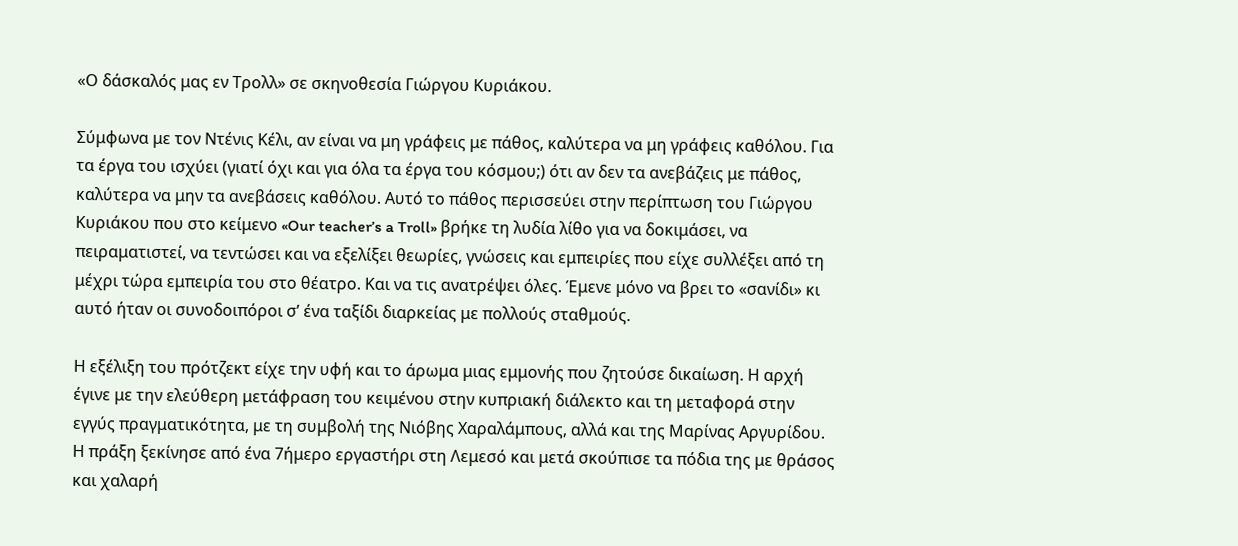«Ο δάσκαλός μας εν Τρολλ» σε σκηνοθεσία Γιώργου Κυριάκου.

Σύμφωνα με τον Ντένις Κέλι, αν είναι να μη γράφεις με πάθος, καλύτερα να μη γράφεις καθόλου. Για τα έργα του ισχύει (γιατί όχι και για όλα τα έργα του κόσμου;) ότι αν δεν τα ανεβάζεις με πάθος, καλύτερα να μην τα ανεβάσεις καθόλου. Αυτό το πάθος περισσεύει στην περίπτωση του Γιώργου Κυριάκου που στο κείμενο «Our teacher’s a Troll» βρήκε τη λυδία λίθο για να δοκιμάσει, να πειραματιστεί, να τεντώσει και να εξελίξει θεωρίες, γνώσεις και εμπειρίες που είχε συλλέξει από τη μέχρι τώρα εμπειρία του στο θέατρο. Και να τις ανατρέψει όλες. Έμενε μόνο να βρει το «σανίδι» κι αυτό ήταν οι συνοδοιπόροι σ’ ένα ταξίδι διαρκείας με πολλούς σταθμούς.

Η εξέλιξη του πρότζεκτ είχε την υφή και το άρωμα μιας εμμονής που ζητούσε δικαίωση. Η αρχή έγινε με την ελεύθερη μετάφραση του κειμένου στην κυπριακή διάλεκτο και τη μεταφορά στην εγγύς πραγματικότητα, με τη συμβολή της Νιόβης Χαραλάμπους, αλλά και της Μαρίνας Αργυρίδου. Η πράξη ξεκίνησε από ένα 7ήμερο εργαστήρι στη Λεμεσό και μετά σκούπισε τα πόδια της με θράσος και χαλαρή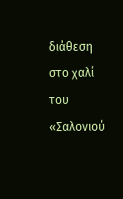διάθεση στο χαλί του «Σαλονιού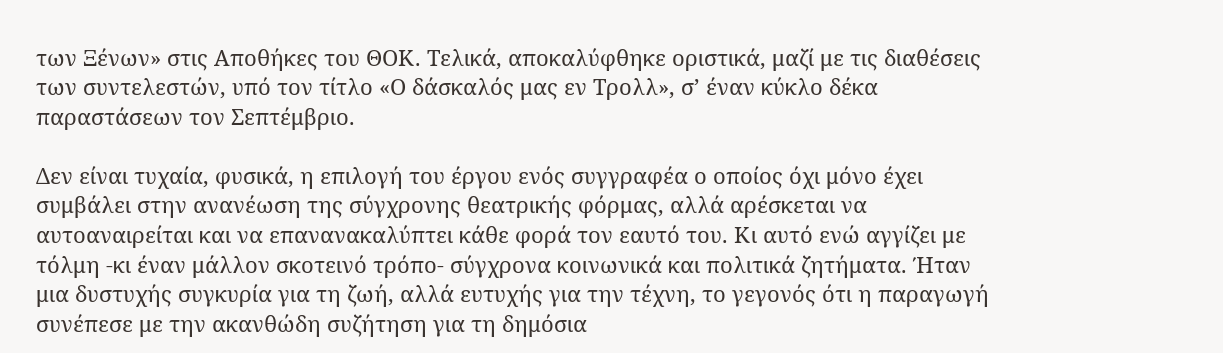των Ξένων» στις Αποθήκες του ΘΟΚ. Τελικά, αποκαλύφθηκε οριστικά, μαζί με τις διαθέσεις των συντελεστών, υπό τον τίτλο «Ο δάσκαλός μας εν Τρολλ», σ’ έναν κύκλο δέκα παραστάσεων τον Σεπτέμβριο.

Δεν είναι τυχαία, φυσικά, η επιλογή του έργου ενός συγγραφέα ο οποίος όχι μόνο έχει συμβάλει στην ανανέωση της σύγχρονης θεατρικής φόρμας, αλλά αρέσκεται να αυτοαναιρείται και να επανανακαλύπτει κάθε φορά τον εαυτό του. Κι αυτό ενώ αγγίζει με τόλμη -κι έναν μάλλον σκοτεινό τρόπο- σύγχρονα κοινωνικά και πολιτικά ζητήματα. Ήταν μια δυστυχής συγκυρία για τη ζωή, αλλά ευτυχής για την τέχνη, το γεγονός ότι η παραγωγή συνέπεσε με την ακανθώδη συζήτηση για τη δημόσια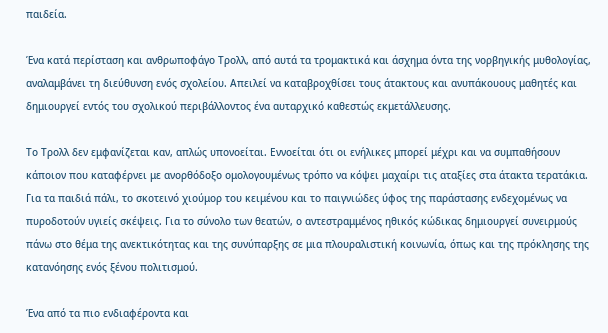παιδεία.

Ένα κατά περίσταση και ανθρωποφάγο Τρολλ, από αυτά τα τρομακτικά και άσχημα όντα της νορβηγικής μυθολογίας, αναλαμβάνει τη διεύθυνση ενός σχολείου. Απειλεί να καταβροχθίσει τους άτακτους και ανυπάκουους μαθητές και δημιουργεί εντός του σχολικού περιβάλλοντος ένα αυταρχικό καθεστώς εκμετάλλευσης.

Το Τρολλ δεν εμφανίζεται καν, απλώς υπονοείται. Εννοείται ότι οι ενήλικες μπορεί μέχρι και να συμπαθήσουν κάποιον που καταφέρνει με ανορθόδοξο ομολογουμένως τρόπο να κόψει μαχαίρι τις αταξίες στα άτακτα τερατάκια. Για τα παιδιά πάλι, το σκοτεινό χιούμορ του κειμένου και το παιγνιώδες ύφος της παράστασης ενδεχομένως να πυροδοτούν υγιείς σκέψεις. Για το σύνολο των θεατών, ο αντεστραμμένος ηθικός κώδικας δημιουργεί συνειρμούς πάνω στο θέμα της ανεκτικότητας και της συνύπαρξης σε μια πλουραλιστική κοινωνία, όπως και της πρόκλησης της κατανόησης ενός ξένου πολιτισμού.

Ένα από τα πιο ενδιαφέροντα και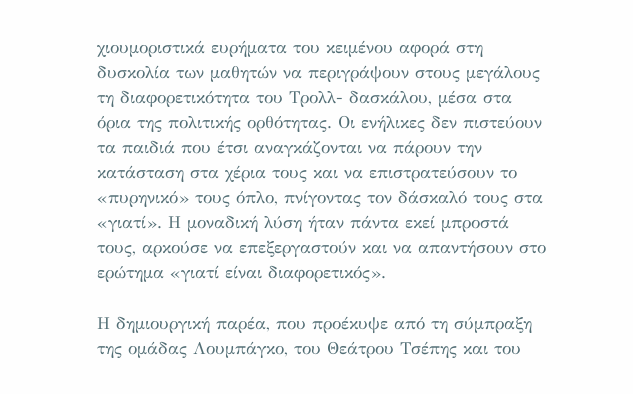χιουμοριστικά ευρήματα του κειμένου αφορά στη δυσκολία των μαθητών να περιγράψουν στους μεγάλους τη διαφορετικότητα του Τρολλ- δασκάλου, μέσα στα όρια της πολιτικής ορθότητας. Οι ενήλικες δεν πιστεύουν τα παιδιά που έτσι αναγκάζονται να πάρουν την κατάσταση στα χέρια τους και να επιστρατεύσουν το «πυρηνικό» τους όπλο, πνίγοντας τον δάσκαλό τους στα «γιατί». Η μοναδική λύση ήταν πάντα εκεί μπροστά τους, αρκούσε να επεξεργαστούν και να απαντήσουν στο ερώτημα «γιατί είναι διαφορετικός».

Η δημιουργική παρέα, που προέκυψε από τη σύμπραξη της ομάδας Λουμπάγκο, του Θεάτρου Τσέπης και του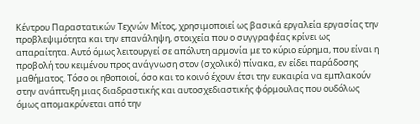Κέντρου Παραστατικών Τεχνών Μίτος, χρησιμοποιεί ως βασικά εργαλεία εργασίας την προβλεψιμότητα και την επανάληψη, στοιχεία που ο συγγραφέας κρίνει ως απαραίτητα. Αυτό όμως λειτουργεί σε απόλυτη αρμονία με το κύριο εύρημα, που είναι η προβολή του κειμένου προς ανάγνωση στον (σχολικό) πίνακα, εν είδει παράδοσης μαθήματος. Τόσο οι ηθοποιοί, όσο και το κοινό έχουν έτσι την ευκαιρία να εμπλακούν στην ανάπτυξη μιας διαδραστικής και αυτοσχεδιαστικής φόρμουλας που ουδόλως όμως απομακρύνεται από την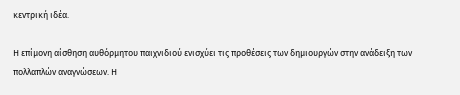κεντρική ιδέα.

Η επίμονη αίσθηση αυθόρμητου παιχνιδιού ενισχύει τις προθέσεις των δημιουργών στην ανάδειξη των πολλαπλών αναγνώσεων. Η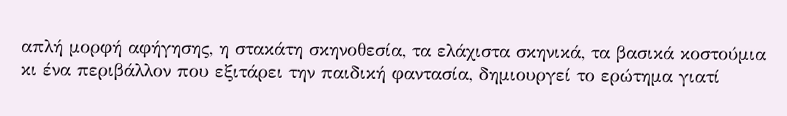απλή μορφή αφήγησης, η στακάτη σκηνοθεσία, τα ελάχιστα σκηνικά, τα βασικά κοστούμια κι ένα περιβάλλον που εξιτάρει την παιδική φαντασία, δημιουργεί το ερώτημα γιατί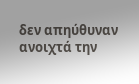δεν απηύθυναν ανοιχτά την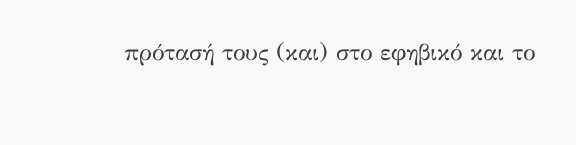πρότασή τους (και) στο εφηβικό και το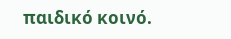παιδικό κοινό.